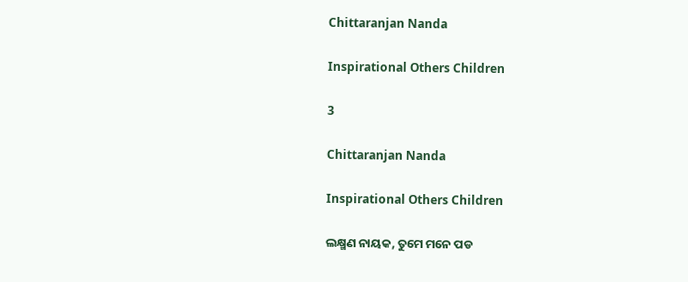Chittaranjan Nanda

Inspirational Others Children

3

Chittaranjan Nanda

Inspirational Others Children

ଲକ୍ଷ୍ମଣ ନାୟକ, ତୁମେ ମନେ ପଡ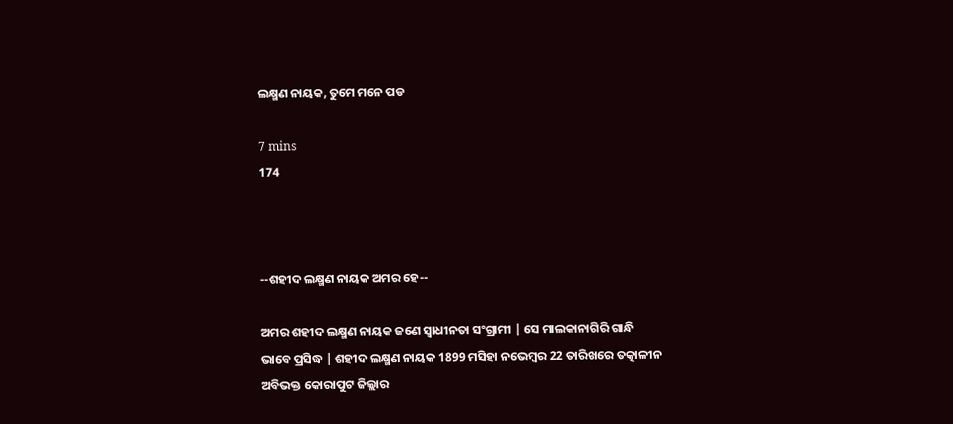ଲକ୍ଷ୍ମଣ ନାୟକ, ତୁମେ ମନେ ପଡ

7 mins
174



--ଶହୀଦ ଲକ୍ଷ୍ମଣ ନାୟକ ଅମର ହେ--

ଅମର ଶହୀଦ ଲକ୍ଷ୍ମଣ ନାୟକ ଜଣେ ସ୍ୱାଧୀନତା ସଂଗ୍ରାମୀ | ସେ ମାଲକାନାଗିରି ଗାନ୍ଧି ଭାବେ ପ୍ରସିଦ୍ଧ | ଶହୀଦ ଲକ୍ଷ୍ମଣ ନାୟକ 1899 ମସିହା ନଭେମ୍ବର 22 ତାରିଖରେ ତତ୍କାଳୀନ ଅବିଭକ୍ତ କୋରାପୁଟ ଜିଲ୍ଲାର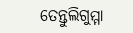ତେନ୍ତୁଲିଗୁମ୍ମା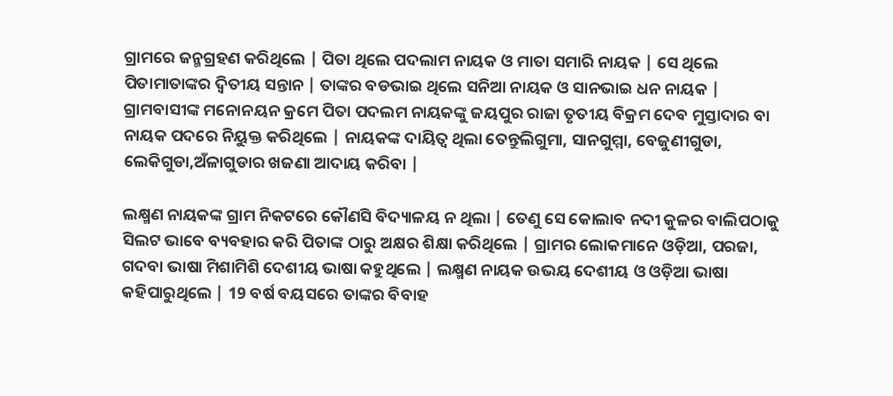ଗ୍ରାମରେ ଜନ୍ମଗ୍ରହଣ କରିଥିଲେ | ପିତା ଥିଲେ ପଦଲାମ ନାୟକ ଓ ମାତା ସମାରି ନାୟକ | ସେ ଥିଲେ ପିତାମାତାଙ୍କର ଦ୍ୱିତୀୟ ସନ୍ତାନ | ତାଙ୍କର ବଡଭାଇ ଥିଲେ ସନିଆ ନାୟକ ଓ ସାନଭାଇ ଧନ ନାୟକ | ଗ୍ରାମବାସୀଙ୍କ ମନୋନୟନ କ୍ରମେ ପିତା ପଦଲମ ନାୟକଙ୍କୁ ଜୟପୁର ରାଜା ତୃତୀୟ ବିକ୍ରମ ଦେବ ମୁସ୍ତାଦାର ବା ନାୟକ ପଦରେ ନିୟୁକ୍ତ କରିଥିଲେ | ନାୟକଙ୍କ ଦାୟିତ୍ୱ ଥିଲା ତେନ୍ତୁଲିଗୁମା, ସାନଗୁମ୍ମା, ବେଜୁଣୀଗୁଡା, ଲେକିଗୁଡା,ଅଁଳାଗୁଡାର ଖଜଣା ଆଦାୟ କରିବା |

ଲକ୍ଷ୍ମଣ ନାୟକଙ୍କ ଗ୍ରାମ ନିକଟରେ କୌଣସି ବିଦ୍ୟାଳୟ ନ ଥିଲା | ତେଣୁ ସେ କୋଲାବ ନଦୀ କୁଳର ବାଲିପଠାକୁ ସିଲଟ ଭାବେ ବ୍ୟବହାର କରି ପିତାଙ୍କ ଠାରୁ ଅକ୍ଷର ଶିକ୍ଷା କରିଥିଲେ | ଗ୍ରାମର ଲୋକମାନେ ଓଡ଼ିଆ, ପରଜା, ଗଦବା ଭାଷା ମିଶାମିଶି ଦେଶୀୟ ଭାଷା କହୁଥିଲେ | ଲକ୍ଷ୍ମଣ ନାୟକ ଉଭୟ ଦେଶୀୟ ଓ ଓଡ଼ିଆ ଭାଷା କହିପାରୁଥିଲେ | 19 ବର୍ଷ ବୟସରେ ତାଙ୍କର ବିବାହ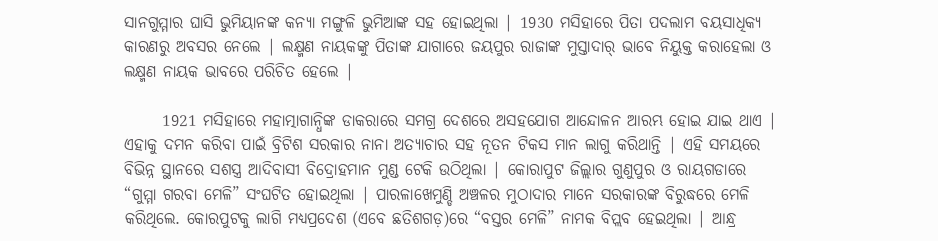ସାନଗୁମ୍ମାର ଘାସି ଭୁମିୟାନଙ୍କ କନ୍ୟା ମଙ୍ଗୁଳି ଭୁମିଆଙ୍କ ସହ ହୋଇଥିଲା | 1930 ମସିହାରେ ପିତା ପଦଲାମ ବୟସାଧିକ୍ୟ କାରଣରୁ ଅବସର ନେଲେ | ଲକ୍ଷ୍ମଣ ନାୟକଙ୍କୁ ପିତାଙ୍କ ଯାଗାରେ ଜୟପୁର ରାଜାଙ୍କ ମୁସ୍ତାଦାର୍ ଭାବେ ନିୟୁକ୍ତ କରାହେଲା ଓ ଲକ୍ଷ୍ମଣ ନାୟକ ଭାବରେ ପରିଚିତ ହେଲେ |

      1921 ମସିହାରେ ମହାତ୍ମାଗାନ୍ଧିଙ୍କ ଡାକରାରେ ସମଗ୍ର ଦେଶରେ ଅସହଯୋଗ ଆନ୍ଦୋଳନ ଆରମ୍ଭ ହୋଇ ଯାଇ ଥାଏ | ଏହାକୁ ଦମନ କରିବା ପାଇଁ ବ୍ରିଟିଶ ସରକାର ନାନା ଅତ୍ୟାଚାର ସହ ନୂତନ ଟିକସ ମାନ ଲାଗୁ କରିଥାନ୍ତି | ଏହି ସମୟରେ ବିଭିନ୍ନ ସ୍ଥାନରେ ସଶସ୍ତ୍ର ଆଦିବାସୀ ବିଦ୍ରୋହମାନ ମୁଣ୍ଡ ଟେକି ଉଠିଥିଲା | କୋରାପୁଟ ଜିଲ୍ଲାର ଗୁଣୁପୁର ଓ ରାୟଗଡାରେ “ଗୁମ୍ମା ଗରବା ମେଳି” ସଂଘଟିତ ହୋଇଥିଲା | ପାରଳାଖେମୁଣ୍ଡି ଅଞ୍ଚଳର ମୁଠାଦାର ମାନେ ସରକାରଙ୍କ ବିରୁଦ୍ଧରେ ମେଳି କରିଥିଲେ. କୋରପୁଟକୁ ଲାଗି ମଧ୍ୟପ୍ରଦେଶ (ଏବେ ଛତିଶଗଡ଼)ରେ “ବସ୍ତର ମେଳି” ନାମକ ବିପ୍ଲବ ହେଇଥିଲା | ଆନ୍ଧ୍ର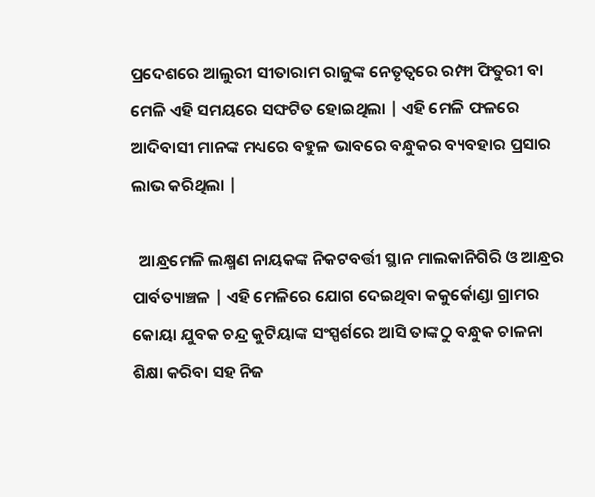ପ୍ରଦେଶରେ ଆଲୁରୀ ସୀତାରାମ ରାଜୁଙ୍କ ନେତୃତ୍ୱରେ ରମ୍ଫା ଫିତୁରୀ ବା ମେଳି ଏହି ସମୟରେ ସଙ୍ଘଟିତ ହୋଇଥିଲା | ଏହି ମେଳି ଫଳରେ ଆଦିବାସୀ ମାନଙ୍କ ମଧ୍ୟରେ ବହୁଳ ଭାବରେ ବନ୍ଧୁକର ବ୍ୟବହାର ପ୍ରସାର ଲାଭ କରିଥିଲା |

  ଆନ୍ଧ୍ରମେଳି ଲକ୍ଷ୍ମଣ ନାୟକଙ୍କ ନିକଟବର୍ତ୍ତୀ ସ୍ଥାନ ମାଲକାନିଗିରି ଓ ଆନ୍ଧ୍ରର ପାର୍ବତ୍ୟାଞ୍ଚଳ | ଏହି ମେଳିରେ ଯୋଗ ଦେଇଥିବା କକୁର୍କୋଣ୍ଡା ଗ୍ରାମର କୋୟା ଯୁବକ ଚନ୍ଦ୍ର କୁଟିୟାଙ୍କ ସଂସ୍ପର୍ଶରେ ଆସି ତାଙ୍କଠୁ ବନ୍ଧୁକ ଚାଳନା ଶିକ୍ଷା କରିବା ସହ ନିଜ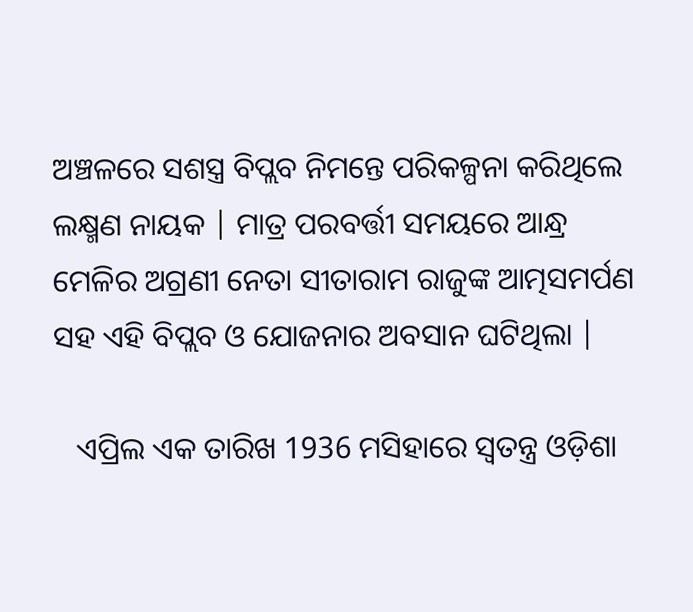ଅଞ୍ଚଳରେ ସଶସ୍ତ୍ର ବିପ୍ଲବ ନିମନ୍ତେ ପରିକଳ୍ପନା କରିଥିଲେ ଲକ୍ଷ୍ମଣ ନାୟକ | ମାତ୍ର ପରବର୍ତ୍ତୀ ସମୟରେ ଆନ୍ଧ୍ର ମେଳିର ଅଗ୍ରଣୀ ନେତା ସୀତାରାମ ରାଜୁଙ୍କ ଆତ୍ମସମର୍ପଣ ସହ ଏହି ବିପ୍ଲବ ଓ ଯୋଜନାର ଅବସାନ ଘଟିଥିଲା |

   ଏପ୍ରିଲ ଏକ ତାରିଖ 1936 ମସିହାରେ ସ୍ୱତନ୍ତ୍ର ଓଡ଼ିଶା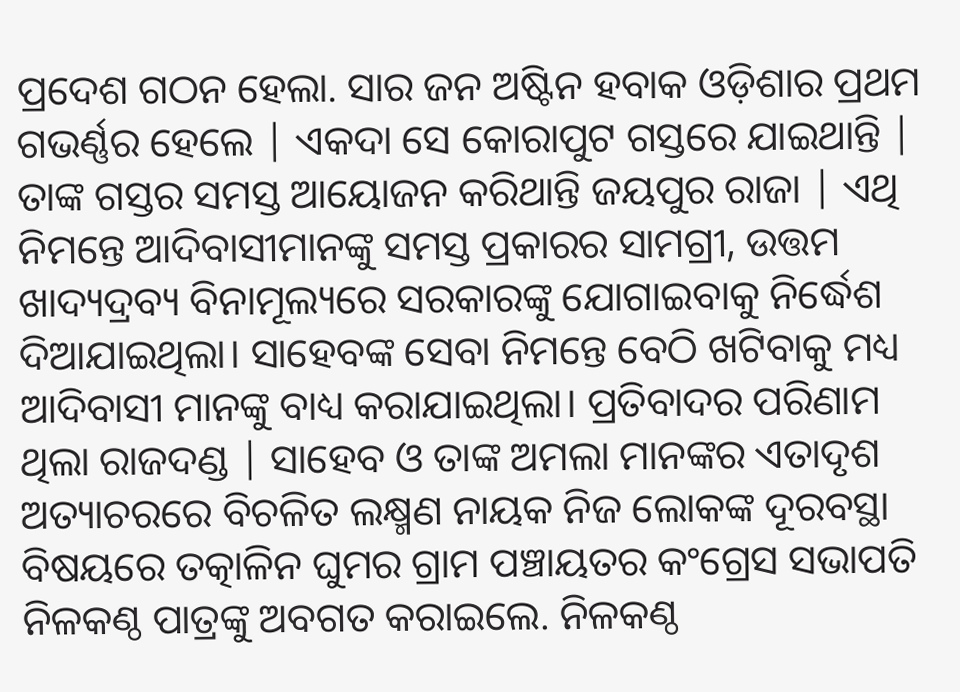ପ୍ରଦେଶ ଗଠନ ହେଲା. ସାର ଜନ ଅଷ୍ଟିନ ହବାକ ଓଡ଼ିଶାର ପ୍ରଥମ ଗଭର୍ଣ୍ଣର ହେଲେ | ଏକଦା ସେ କୋରାପୁଟ ଗସ୍ତରେ ଯାଇଥାନ୍ତି | ତାଙ୍କ ଗସ୍ତର ସମସ୍ତ ଆୟୋଜନ କରିଥାନ୍ତି ଜୟପୁର ରାଜା | ଏଥି ନିମନ୍ତେ ଆଦିବାସୀମାନଙ୍କୁ ସମସ୍ତ ପ୍ରକାରର ସାମଗ୍ରୀ, ଉତ୍ତମ ଖାଦ୍ୟଦ୍ରବ୍ୟ ବିନାମୂଲ୍ୟରେ ସରକାରଙ୍କୁ ଯୋଗାଇବାକୁ ନିର୍ଦ୍ଧେଶ ଦିଆଯାଇଥିଲା। ସାହେବଙ୍କ ସେବା ନିମନ୍ତେ ବେଠି ଖଟିବାକୁ ମଧ୍ୟ ଆଦିବାସୀ ମାନଙ୍କୁ ବାଧ୍ୟ କରାଯାଇଥିଲା। ପ୍ରତିବାଦର ପରିଣାମ ଥିଲା ରାଜଦଣ୍ଡ | ସାହେବ ଓ ତାଙ୍କ ଅମଲା ମାନଙ୍କର ଏତାଦୃଶ ଅତ୍ୟାଚରରେ ବିଚଳିତ ଲକ୍ଷ୍ମଣ ନାୟକ ନିଜ ଲୋକଙ୍କ ଦୂରବସ୍ଥା ବିଷୟରେ ତତ୍କାଳିନ ଘୁମର ଗ୍ରାମ ପଞ୍ଚାୟତର କଂଗ୍ରେସ ସଭାପତି ନିଳକଣ୍ଠ ପାତ୍ରଙ୍କୁ ଅବଗତ କରାଇଲେ. ନିଳକଣ୍ଠ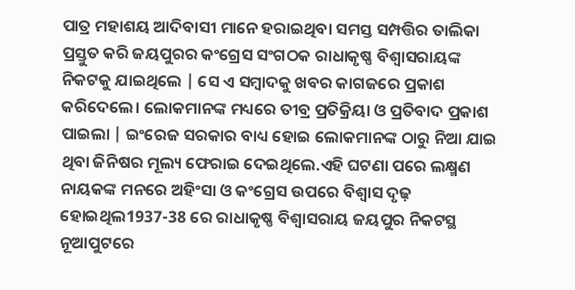ପାତ୍ର ମହାଶୟ ଆଦିବାସୀ ମାନେ ହରାଇଥିବା ସମସ୍ତ ସମ୍ପତ୍ତିର ତାଲିକା ପ୍ରସ୍ତୁତ କରି ଜୟପୁରର କଂଗ୍ରେସ ସଂଗଠକ ରାଧାକୃଷ୍ଣ ବିଶ୍ୱାସରାୟଙ୍କ ନିକଟକୁ ଯାଇଥିଲେ | ସେ ଏ ସମ୍ବାଦକୁ ଖବର କାଗଜରେ ପ୍ରକାଶ କରିଦେଲେ। ଲୋକମାନଙ୍କ ମଧ୍ୟରେ ତୀବ୍ର ପ୍ରତିକ୍ରିୟା ଓ ପ୍ରତିବାଦ ପ୍ରକାଶ ପାଇଲା | ଇଂରେଜ ସରକାର ବାଧ୍ୟ ହୋଇ ଲୋକମାନଙ୍କ ଠାରୁ ନିଆ ଯାଇ ଥିବା ଜିନିଷର ମୂଲ୍ୟ ଫେରାଇ ଦେଇଥିଲେ.ଏହି ଘଟଣା ପରେ ଲକ୍ଷ୍ମଣ ନାୟକଙ୍କ ମନରେ ଅହିଂସା ଓ କଂଗ୍ରେସ ଉପରେ ବିଶ୍ୱାସ ଦୃଢ଼ ହୋଇଥିଲ1937-38 ରେ ରାଧାକୃଷ୍ଣ ବିଶ୍ୱାସରାୟ ଜୟପୁର ନିକଟସ୍ଥ ନୂଆପୁଟରେ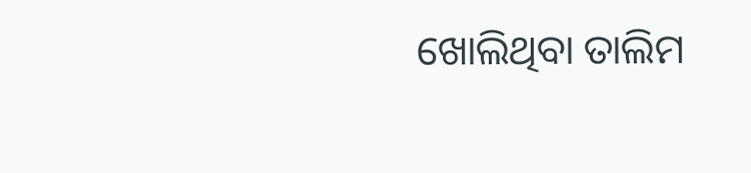ଖୋଲିଥିବା ତାଲିମ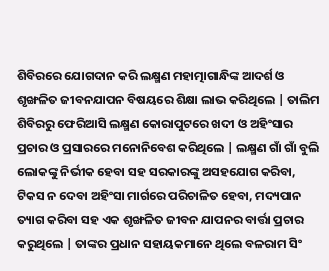ଶିବିରରେ ଯୋଗଦାନ କରି ଲକ୍ଷ୍ମଣ ମହାତ୍ମାଗାନ୍ଧିଙ୍କ ଆଦର୍ଶ ଓ ଶୃଙ୍ଖଳିତ ଜୀବନଯାପନ ବିଷୟରେ ଶିକ୍ଷା ଲାଭ କରିଥିଲେ | ତାଲିମ ଶିବିରରୁ ଫେରିଆସି ଲକ୍ଷ୍ମଣ କୋରାପୁଟରେ ଖଦୀ ଓ ଅହିଂସାର ପ୍ରଚାର ଓ ପ୍ରସାରରେ ମନୋନିବେଶ କରିଥିଲେ | ଲକ୍ଷ୍ମଣ ଗାଁ ଗାଁ ବୁଲି ଲୋକଙ୍କୁ ନିର୍ଭୀକ ହେବା ସହ ସରକାରଙ୍କୁ ଅସହଯୋଗ କରିବା, ଟିକସ ନ ଦେବା ଅହିଂସା ମାର୍ଗରେ ପରିଚାଳିତ ହେବା, ମଦ୍ୟପାନ ତ୍ୟାଗ କରିବା ସହ ଏକ ଶୃଙ୍ଖଳିତ ଜୀବନ ଯାପନର ବାର୍ତ୍ତା ପ୍ରଚାର କରୁଥିଲେ | ତାଙ୍କର ପ୍ରଧାନ ସହାୟକମାନେ ଥିଲେ ବଳରାମ ସିଂ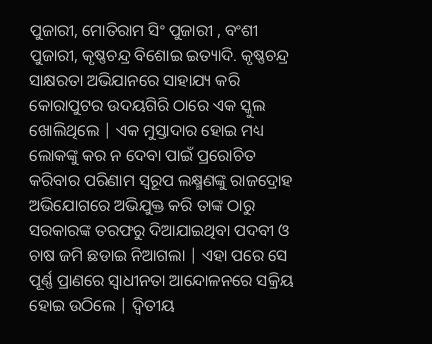ପୁଜାରୀ, ମୋତିରାମ ସିଂ ପୁଜାରୀ , ବଂଶୀ ପୁଜାରୀ, କୃଷ୍ଣଚନ୍ଦ୍ର ବିଶୋଇ ଇତ୍ୟାଦି. କୃଷ୍ଣଚନ୍ଦ୍ର ସାକ୍ଷରତା ଅଭିଯାନରେ ସାହାଯ୍ୟ କରି କୋରାପୁଟର ଉଦୟଗିରି ଠାରେ ଏକ ସ୍କୁଲ ଖୋଲିଥିଲେ | ଏକ ମୁସ୍ତାଦାର ହୋଇ ମଧ୍ୟ ଲୋକଙ୍କୁ କର ନ ଦେବା ପାଇଁ ପ୍ରରୋଚିତ କରିବାର ପରିଣାମ ସ୍ୱରୂପ ଲକ୍ଷ୍ମଣଙ୍କୁ ରାଜଦ୍ରୋହ ଅଭିଯୋଗରେ ଅଭିଯୁକ୍ତ କରି ତାଙ୍କ ଠାରୁ ସରକାରଙ୍କ ତରଫରୁ ଦିଆଯାଇଥିବା ପଦବୀ ଓ ଚାଷ ଜମି ଛଡାଇ ନିଆଗଲା | ଏହା ପରେ ସେ ପୂର୍ଣ୍ଣ ପ୍ରାଣରେ ସ୍ୱାଧୀନତା ଆନ୍ଦୋଳନରେ ସକ୍ରିୟ ହୋଇ ଉଠିଲେ | ଦ୍ୱିତୀୟ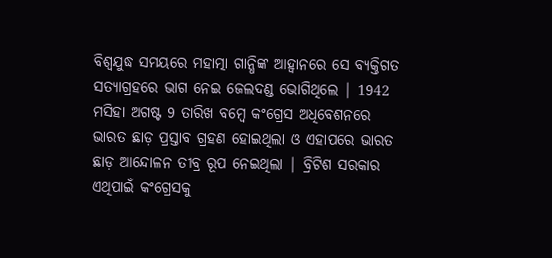ବିଶ୍ୱଯୁଦ୍ଧ ସମୟରେ ମହାତ୍ମା ଗାନ୍ଧିଙ୍କ ଆହ୍ୱାନରେ ସେ ବ୍ୟକ୍ତିଗତ ସତ୍ୟାଗ୍ରହରେ ଭାଗ ନେଇ ଜେଲଦଣ୍ଡ ଭୋଗିଥିଲେ | 1942 ମସିହା ଅଗଷ୍ଟ 9 ତାରିଖ ବମ୍ବେ କଂଗ୍ରେସ ଅଧିବେଶନରେ ଭାରତ ଛାଡ଼ ପ୍ରସ୍ତାବ ଗ୍ରହଣ ହୋଇଥିଲା ଓ ଏହାପରେ ଭାରତ ଛାଡ଼ ଆନ୍ଦୋଳନ ତୀବ୍ର ରୂପ ନେଇଥିଲା | ବ୍ରିଟିଶ ସରକାର ଏଥିପାଇଁ କଂଗ୍ରେସକୁ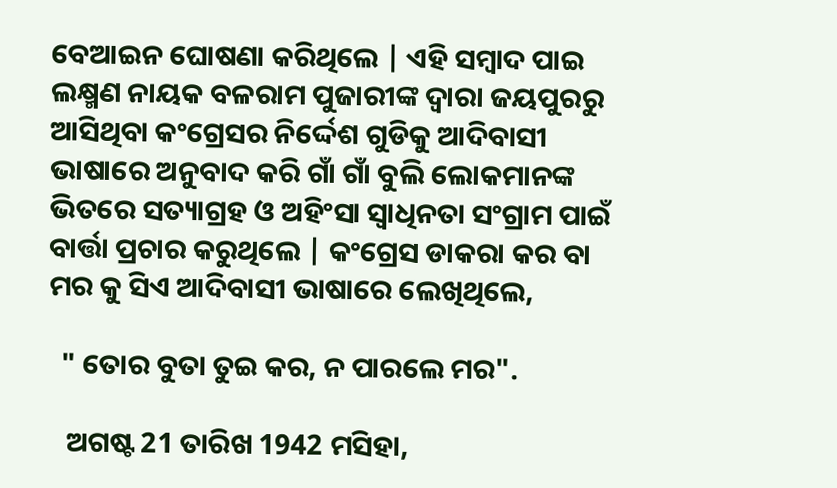ବେଆଇନ ଘୋଷଣା କରିଥିଲେ | ଏହି ସମ୍ବାଦ ପାଇ ଲକ୍ଷ୍ମଣ ନାୟକ ବଳରାମ ପୁଜାରୀଙ୍କ ଦ୍ୱାରା ଜୟପୁରରୁ ଆସିଥିବା କଂଗ୍ରେସର ନିର୍ଦ୍ଦେଶ ଗୁଡିକୁ ଆଦିବାସୀ ଭାଷାରେ ଅନୁବାଦ କରି ଗାଁ ଗାଁ ବୁଲି ଲୋକମାନଙ୍କ ଭିତରେ ସତ୍ୟାଗ୍ରହ ଓ ଅହିଂସା ସ୍ୱାଧିନତା ସଂଗ୍ରାମ ପାଇଁ ବାର୍ତ୍ତା ପ୍ରଚାର କରୁଥିଲେ | କଂଗ୍ରେସ ଡାକରା କର ବା ମର କୁ ସିଏ ଆଦିବାସୀ ଭାଷାରେ ଲେଖିଥିଲେ,

  " ତୋର ବୁତା ତୁଇ କର, ନ ପାରଲେ ମର".

   ଅଗଷ୍ଟ 21 ତାରିଖ 1942 ମସିହା,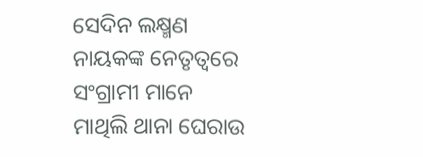ସେଦିନ ଲକ୍ଷ୍ମଣ ନାୟକଙ୍କ ନେତୃତ୍ୱରେ ସଂଗ୍ରାମୀ ମାନେ ମାଥିଲି ଥାନା ଘେରାଉ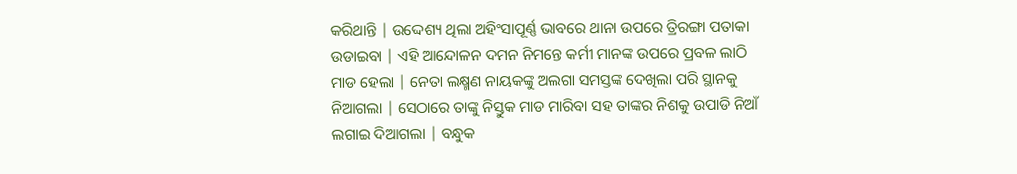କରିଥାନ୍ତି | ଉଦ୍ଦେଶ୍ୟ ଥିଲା ଅହିଂସାପୂର୍ଣ୍ଣ ଭାବରେ ଥାନା ଉପରେ ତ୍ରିରଙ୍ଗା ପତାକା ଉଡାଇବା | ଏହି ଆନ୍ଦୋଳନ ଦମନ ନିମନ୍ତେ କର୍ମୀ ମାନଙ୍କ ଉପରେ ପ୍ରବଳ ଲାଠି ମାଡ ହେଲା | ନେତା ଲକ୍ଷ୍ମଣ ନାୟକଙ୍କୁ ଅଲଗା ସମସ୍ତଙ୍କ ଦେଖିଲା ପରି ସ୍ଥାନକୁ ନିଆଗଲା | ସେଠାରେ ତାଙ୍କୁ ନିସ୍ତୁକ ମାଡ ମାରିବା ସହ ତାଙ୍କର ନିଶକୁ ଉପାଡି ନିଆଁ ଲଗାଇ ଦିଆଗଲା | ବନ୍ଧୁକ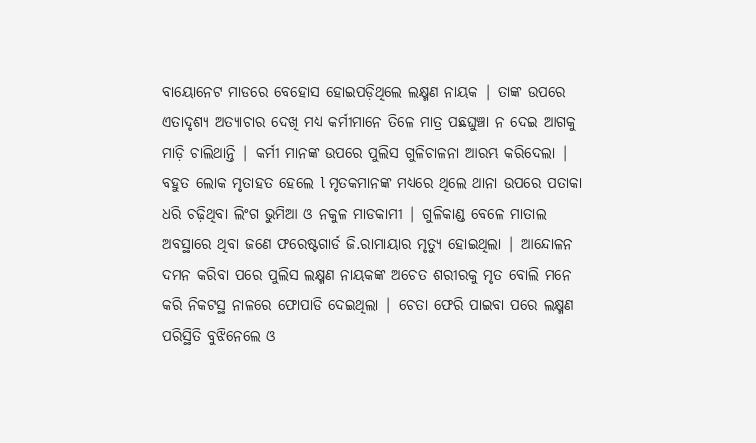ବାୟୋନେଟ ମାଡରେ ବେହୋସ ହୋଇପଡ଼ିଥିଲେ ଲକ୍ଷ୍ମଣ ନାୟକ | ତାଙ୍କ ଉପରେ ଏତାଦୃଶ୍ୟ ଅତ୍ୟାଚାର ଦେଖି ମଧ୍ୟ କର୍ମୀମାନେ ତିଳେ ମାତ୍ର ପଛଘୁଞ୍ଚା ନ ଦେଇ ଆଗକୁ ମାଡ଼ି ଚାଲିଥାନ୍ତି | କର୍ମୀ ମାନଙ୍କ ଉପରେ ପୁଲିସ ଗୁଳିଚାଳନା ଆରମ୍ଭ କରିଦେଲା | ବହୁତ ଲୋକ ମୃତାହତ ହେଲେ l ମୃତକମାନଙ୍କ ମଧ୍ୟରେ ଥିଲେ ଥାନା ଉପରେ ପତାକା ଧରି ଚଢ଼ିଥିବା ଲିଂଗ ଭୁମିଆ ଓ ନକୁଳ ମାଡକାମୀ | ଗୁଳିକାଣ୍ଡ ବେଳେ ମାତାଲ ଅବସ୍ଥାରେ ଥିବା ଜଣେ ଫରେଷ୍ଟଗାର୍ଡ ଜି.ରାମାୟାର ମୃତ୍ୟୁ ହୋଇଥିଲା | ଆନ୍ଦୋଳନ ଦମନ କରିବା ପରେ ପୁଲିସ ଲକ୍ଷ୍ମଣ ନାୟକଙ୍କ ଅଚେତ ଶରୀରକୁ ମୃତ ବୋଲି ମନେ କରି ନିକଟସ୍ଥ ନାଳରେ ଫୋପାଡି ଦେଇଥିଲା | ଚେତା ଫେରି ପାଇବା ପରେ ଲକ୍ଷ୍ମଣ ପରିସ୍ଥିତି ବୁଝିନେଲେ ଓ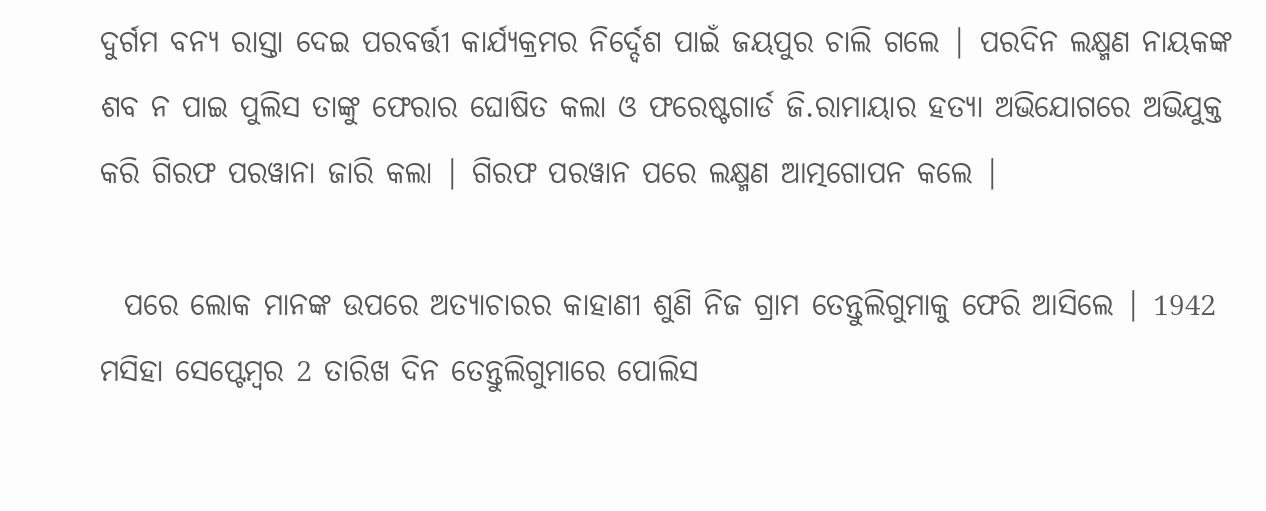ଦୁର୍ଗମ ବନ୍ୟ ରାସ୍ତା ଦେଇ ପରବର୍ତ୍ତୀ କାର୍ଯ୍ୟକ୍ରମର ନିର୍ଦ୍ଦେଶ ପାଇଁ ଜୟପୁର ଚାଲି ଗଲେ | ପରଦିନ ଲକ୍ଷ୍ମଣ ନାୟକଙ୍କ ଶବ ନ ପାଇ ପୁଲିସ ତାଙ୍କୁ ଫେରାର ଘୋଷିତ କଲା ଓ ଫରେଷ୍ଟଗାର୍ଡ ଜି.ରାମାୟାର ହତ୍ୟା ଅଭିଯୋଗରେ ଅଭିଯୁକ୍ତ କରି ଗିରଫ ପରୱାନା ଜାରି କଲା | ଗିରଫ ପରୱାନ ପରେ ଲକ୍ଷ୍ମଣ ଆତ୍ମଗୋପନ କଲେ |

  ପରେ ଲୋକ ମାନଙ୍କ ଉପରେ ଅତ୍ୟାଚାରର କାହାଣୀ ଶୁଣି ନିଜ ଗ୍ରାମ ତେନ୍ତୁଲିଗୁମାକୁ ଫେରି ଆସିଲେ | 1942 ମସିହା ସେପ୍ଟେମ୍ବର 2 ତାରିଖ ଦିନ ତେନ୍ତୁଲିଗୁମାରେ ପୋଲିସ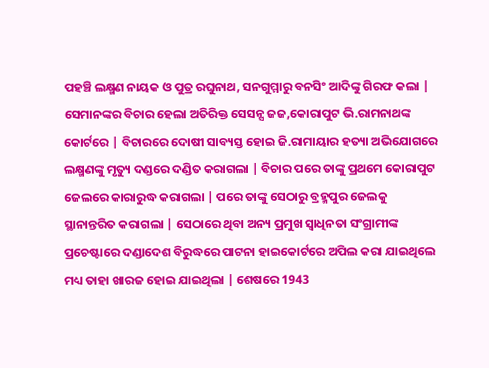ପହଞ୍ଚି ଲକ୍ଷ୍ମଣ ନାୟକ ଓ ପୁତ୍ର ରଘୁନାଥ, ସନଗୁମ୍ମାରୁ ବନସିଂ ଆଦିଙ୍କୁ ଗିରଫ କଲା | ସେମାନଙ୍କର ବିଚାର ହେଲା ଅତିରିକ୍ତ ସେସନ୍ସ ଜଜ,କୋରାପୁଟ ଭି.ରାମନାଥଙ୍କ କୋର୍ଟରେ | ବିଚାରରେ ଦୋଷୀ ସାବ୍ୟସ୍ତ ହୋଇ ଜି.ରାମାୟାର ହତ୍ୟା ଅଭିଯୋଗରେ ଲକ୍ଷ୍ମଣଙ୍କୁ ମୃତ୍ୟୁ ଦଣ୍ଡରେ ଦଣ୍ଡିତ କରାଗଲା | ବିଚାର ପରେ ତାଙ୍କୁ ପ୍ରଥମେ କୋରାପୁଟ ଜେଲରେ କାରାରୁଦ୍ଧ କରାଗଲା | ପରେ ତାଙ୍କୁ ସେଠାରୁ ବ୍ରହ୍ମପୁର ଜେଲକୁ ସ୍ଥାନାନ୍ତରିତ କରାଗଲା | ସେଠାରେ ଥିବା ଅନ୍ୟ ପ୍ରମୁଖ ସ୍ୱାଧିନତା ସଂଗ୍ରାମୀଙ୍କ ପ୍ରଚେଷ୍ଟାରେ ଦଣ୍ଡାଦେଶ ବିରୁଦ୍ଧରେ ପାଟନା ହାଇକୋର୍ଟରେ ଅପିଲ କରା ଯାଇଥିଲେ ମଧ୍ୟ ତାହା ଖାରଜ ହୋଇ ଯାଇଥିଲା | ଶେଷରେ 1943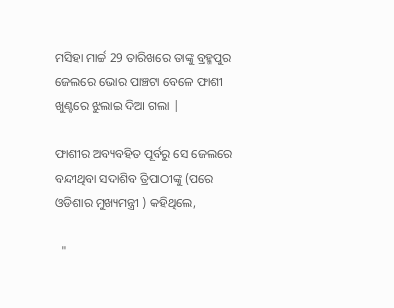ମସିହା ମାର୍ଚ୍ଚ 29 ତାରିଖରେ ତାଙ୍କୁ ବ୍ରହ୍ମପୁର ଜେଲରେ ଭୋର ପାଞ୍ଚଟା ବେଳେ ଫାଶୀ ଖୁଣ୍ଟରେ ଝୁଲାଇ ଦିଆ ଗଲା |

ଫାଶୀର ଅବ୍ୟବହିତ ପୂର୍ବରୁ ସେ ଜେଲରେ ବନ୍ଦୀଥିବା ସଦାଶିବ ତ୍ରିପାଠୀଙ୍କୁ (ପରେ ଓଡିଶାର ମୁଖ୍ୟମନ୍ତ୍ରୀ ) କହିଥିଲେ,

  "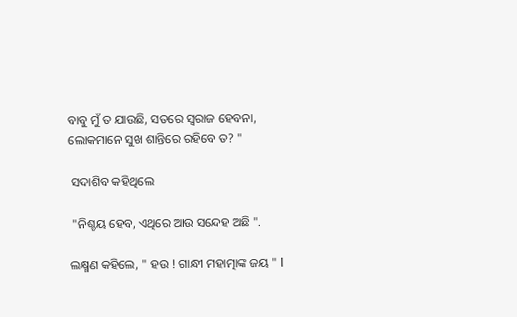ବାବୁ ମୁଁ ତ ଯାଉଛି, ସତରେ ସ୍ୱରାଜ ହେବନା, ଲୋକମାନେ ସୁଖ ଶାନ୍ତିରେ ରହିବେ ତ? "

 ସଦାଶିବ କହିଥିଲେ

 "ନିଶ୍ଚୟ ହେବ, ଏଥିରେ ଆଉ ସନ୍ଦେହ ଅଛି ".

ଲକ୍ଷ୍ମଣ କହିଲେ, " ହଉ ! ଗାନ୍ଧୀ ମହାତ୍ମାଙ୍କ ଜୟ " l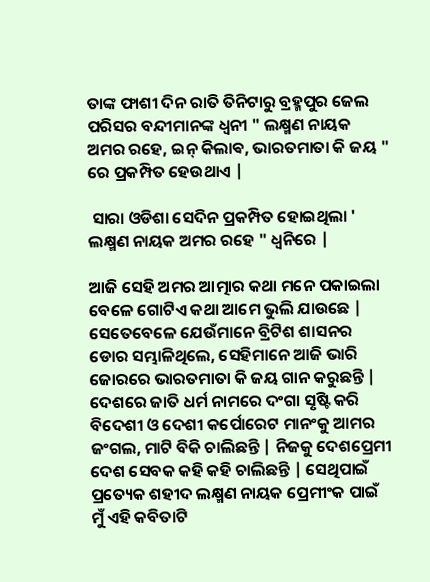ତାଙ୍କ ଫାଶୀ ଦିନ ରାତି ତିନିଟାରୁ ବ୍ରହ୍ମପୁର ଜେଲ ପରିସର ବନ୍ଦୀମାନଙ୍କ ଧ୍ୱନୀ " ଲକ୍ଷ୍ମଣ ନାୟକ ଅମର ରହେ, ଇନ୍ କିଲାଵ, ଭାରତମାତା କି ଜୟ " ରେ ପ୍ରକମ୍ପିତ ହେଉଥାଏ |

 ସାରା ଓଡିଶା ସେଦିନ ପ୍ରକମ୍ପିତ ହୋଇଥିଲା ' ଲକ୍ଷ୍ମଣ ନାୟକ ଅମର ରହେ " ଧ୍ୱନିରେ |

ଆଜି ସେହି ଅମର ଆତ୍ମାର କଥା ମନେ ପକାଇଲା ବେଳେ ଗୋଟିଏ କଥା ଆମେ ଭୁଲି ଯାଉଛେ | ସେତେବେଳେ ଯେଉଁମାନେ ବ୍ରିଟିଶ ଶାସନର ଡୋର ସମ୍ଭାଳିଥିଲେ, ସେହିମାନେ ଆଜି ଭାରି ଜୋରରେ ଭାରତମାତା କି ଜୟ ଗାନ କରୁଛନ୍ତି | ଦେଶରେ ଜାତି ଧର୍ମ ନାମରେ ଦଂଗା ସୃଷ୍ଟି କରି ବିଦେଶୀ ଓ ଦେଶୀ କର୍ପୋରେଟ ମାନଂକୁ ଆମର ଜଂଗଲ, ମାଟି ବିକି ଚାଲିଛନ୍ତି | ନିଜକୁ ଦେଶପ୍ରେମୀ ଦେଶ ସେବକ କହି କହି ଚାଲିଛନ୍ତି | ସେଥିପାଇଁ ପ୍ରତ୍ୟେକ ଶହୀଦ ଲକ୍ଷ୍ମଣ ନାୟକ ପ୍ରେମୀଂକ ପାଇଁ ମୁଁ ଏହି କବିତାଟି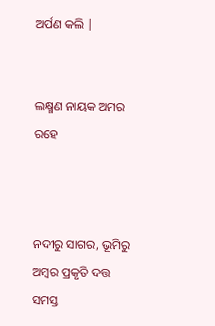ଅର୍ପଣ କଲି |


ଲକ୍ଷ୍ମଣ ନାୟକ ଅମର ରହେ



ନଦୀରୁ ସାଗର, ଭୂମିରୁ ଅମ୍ବର ପ୍ରକୃତି ଦତ୍ତ ସମସ୍ତ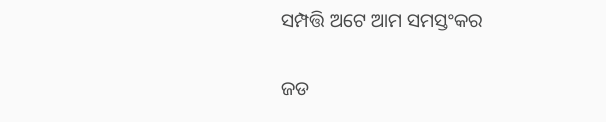ସମ୍ପତ୍ତି ଅଟେ ଆମ ସମସ୍ତଂକର

ଜଡ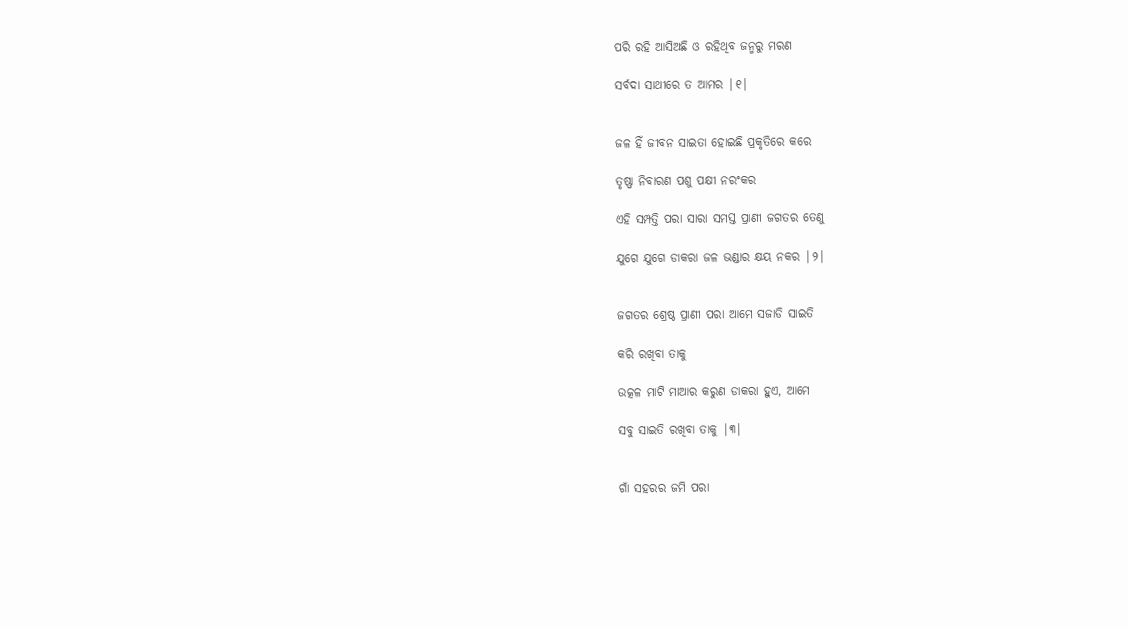ପରି ରହି ଆସିଅଛି ଓ ରହିଥିବ ଜନ୍ମରୁ ମରଣ

ସର୍ବଦା ସାଥୀରେ ତ ଆମର |୧|


ଜଳ ହିଁ ଜୀବନ ସାଇତା ହୋଇଛି ପ୍ରକୃତିରେ କରେ

ତୃଷ୍ଣା ନିବାରଣ ପଶୁ ପକ୍ଷୀ ନରଂକର

ଏହି ସମ୍ପତ୍ତି ପରା ସାରା ସମସ୍ତ ପ୍ରାଣୀ ଜଗତର ତେଣୁ

ଯୁଗେ ଯୁଗେ ଡାକରା ଜଳ ଭଣ୍ଡାର କ୍ଷୟ ନକର |୨|


ଜଗତର ଶ୍ରେଷ୍ଠ ପ୍ରାଣୀ ପରା ଆମେ ସଜାଡି ସାଇତି

କରି ରଖିବା ତାକୁ

ଉତ୍କଳ ମାଟି ମାଆର କରୁଣ ଡାକରା ହୁଏ, ଆମେ

ସବୁ ସାଇତି ରଖିବା ତାକୁ |୩|


ଗାଁ ସହରର ଜମି ପରା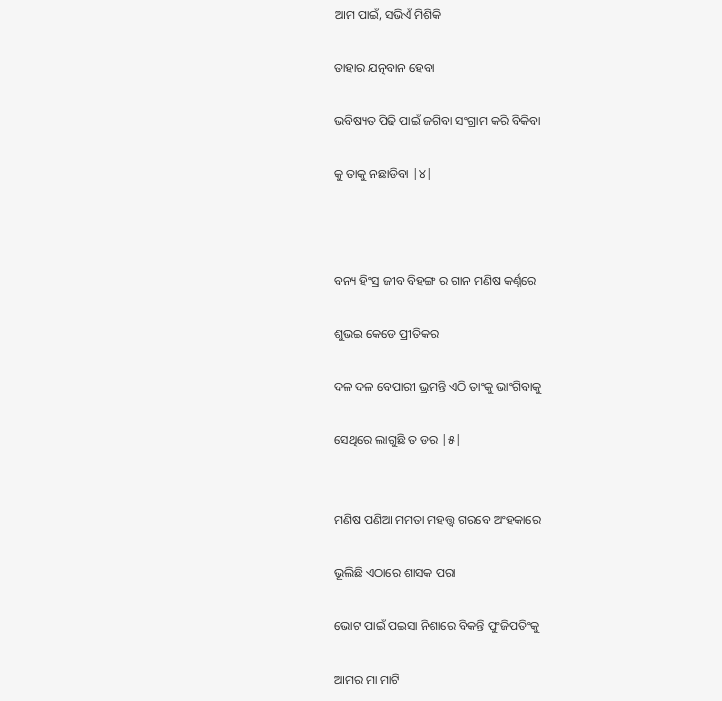ଆମ ପାଇଁ, ସଭିଏଁ ମିଶିକି

ତାହାର ଯତ୍ନବାନ ହେବା

ଭବିଷ୍ୟତ ପିଢି ପାଇଁ ଜଗିବା ସଂଗ୍ରାମ କରି ବିକିବା

କୁ ତାକୁ ନଛାଡିବା |୪|



ବନ୍ୟ ହିଂସ୍ର ଜୀବ ବିହଙ୍ଗ ର ଗାନ ମଣିଷ କର୍ଣ୍ନରେ

ଶୁଭଇ କେଡେ ପ୍ରୀତିକର

ଦଳ ଦଳ ବେପାରୀ ଭ୍ରମନ୍ତି ଏଠି ତାଂକୁ ଭାଂଗିବାକୁ

ସେଥିରେ ଲାଗୁଛି ତ ଡର |୫|


ମଣିଷ ପଣିଆ ମମତା ମହତ୍ତ୍ୱ ଗରବେ ଅଂହକାରେ

ଭୂଲିଛି ଏଠାରେ ଶାସକ ପରା

ଭୋଟ ପାଇଁ ପଇସା ନିଶାରେ ବିକନ୍ତି ପୁଂଜିପତିଂକୁ

ଆମର ମା ମାଟି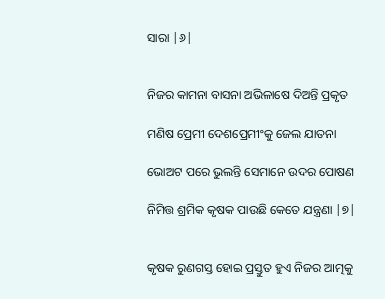ସାରା |୬|


ନିଜର କାମନା ବାସନା ଅଭିଳାଷେ ଦିଅନ୍ତି ପ୍ରକୃତ

ମଣିଷ ପ୍ରେମୀ ଦେଶପ୍ରେମୀଂକୁ ଜେଲ ଯାତନା

ଭୋଅଟ ପରେ ଭୁଲନ୍ତି ସେମାନେ ଉଦର ପୋଷଣ

ନିମିତ୍ତ ଶ୍ରମିକ କୃଷକ ପାଉଛି କେତେ ଯନ୍ତ୍ରଣା |୭|


କୃଷକ ରୁଣଗସ୍ତ ହୋଇ ପ୍ରସ୍ତୁତ ହୁଏ ନିଜର ଆତ୍ମକୁ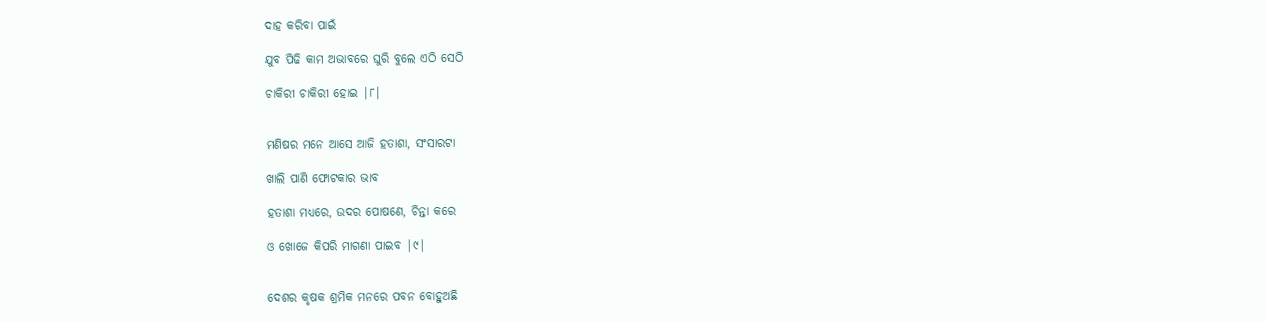ଦାହ କରିବା ପାଇଁ

ଯୁବ ପିଢି କାମ ଅଭାବରେ ଘୁରି ବୁଲେ ଏଠି ସେଠି

ଚାକିରୀ ଚାକିରୀ ହୋଇ |୮|


ମଣିଷର ମନେ ଆସେ ଆଜି ହତାଶା, ସଂସାରଟା

ଖାଲି ପାଣି ଫୋଟକାର ଭାବ

ହତାଶା ମଧ୍ୟରେ, ଉଦର ପୋଷଣେ, ଚିନ୍ତା କରେ

ଓ ଖୋଜେ କିପରି ମାଗଣା ପାଇବ |୯|


ଦେଶର କୃଷକ ଶ୍ରମିକ ମନରେ ପବନ ବୋହୁଅଛି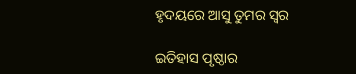ହୃଦୟରେ ଆସୁ ତୁମର ସ୍ୱର

ଇତିହାସ ପୃଷ୍ଠାର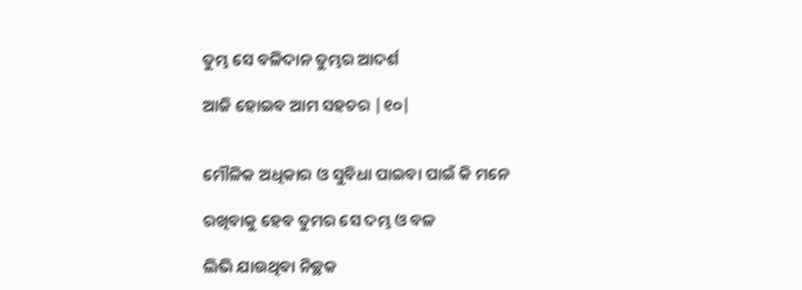ତୁମ୍ଭ ସେ ବଳିଦାନ ତୁମ୍ଭର ଆଦର୍ଶ

ଆଜି ହୋଇବ ଆମ ସହଚର |୧୦|


ମୌଳିକ ଅଧିକାର ଓ ସୁବିଧା ପାଇବା ପାଇଁ କି ମନେ

ରଖିବାକୁ ହେବ ତୁମର ସେ ଦମ୍ଭ ଓ ବଳ

ଲିଭି ଯାଉଥିବା ନିଚ୍ଛକ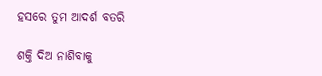ହସରେ ତୁମ ଆଦର୍ଶ ବତରି

ଶକ୍ତି ଦିଅ ନାଶିବାକୁ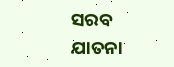ସରବ ଯାତନା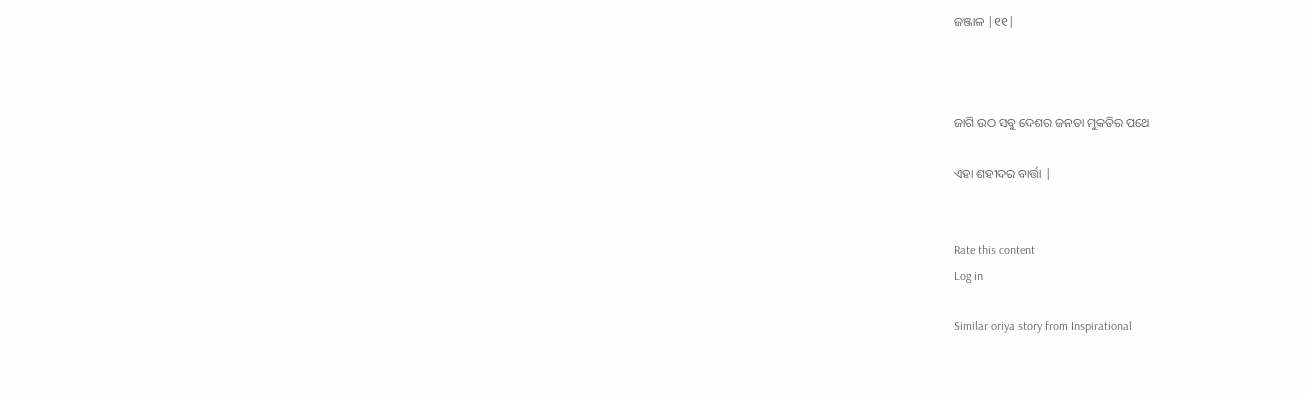ଜଞ୍ଜାଳ |୧୧|



ଜାଗି ଉଠ ସବୁ ଦେଶର ଜନତା ମୁକତିର ପଥେ

ଏହା ଶହୀଦର ବାର୍ତ୍ତା |


Rate this content
Log in

Similar oriya story from Inspirational